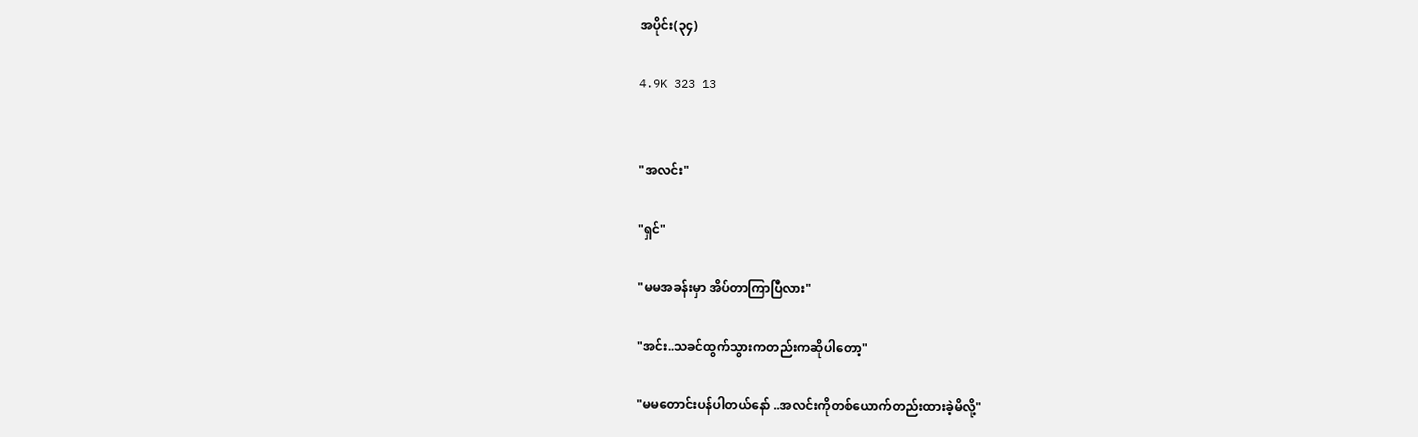အပိုင်း(၃၄)

4.9K 323 13


"အလင်း"

"ရှင်"

"မမအခန်းမှာ အိပ်တာကြာပြီလား"

"အင်း..သခင်ထွက်သွားကတည်းကဆိုပါတော့"

"မမတောင်းပန်ပါတယ်နော် ..အလင်းကိုတစ်ယောက်တည်းထားခဲ့မိလို့"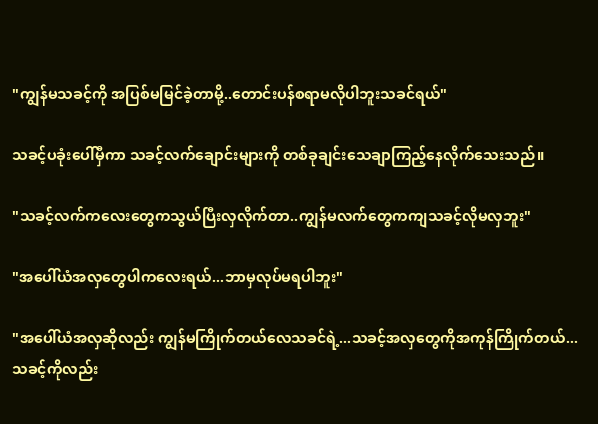"ကျွန်မသခင့်ကို အပြစ်မမြင်ခဲ့တာမို့..တောင်းပန်စရာမလိုပါဘူးသခင်ရယ်"

သခင့်ပခုံးပေါ်မှီကာ သခင့်လက်ချောင်းများကို တစ်ခုချင်းသေချာကြည့်နေလိုက်သေးသည်။

"သခင့်လက်ကလေးတွေကသွယ်ပြီးလှလိုက်တာ..ကျွန်မလက်တွေကကျသခင့်လိုမလှဘူး"

"အပေါ်ယံအလှတွေပါကလေးရယ်...ဘာမှလုပ်မရပါဘူး"

"အပေါ်ယံအလှဆိုလည်း ကျွန်မကြိုက်တယ်လေသခင်ရဲ့...သခင့်အလှတွေကိုအကုန်ကြိုက်တယ်...သခင့်ကိုလည်း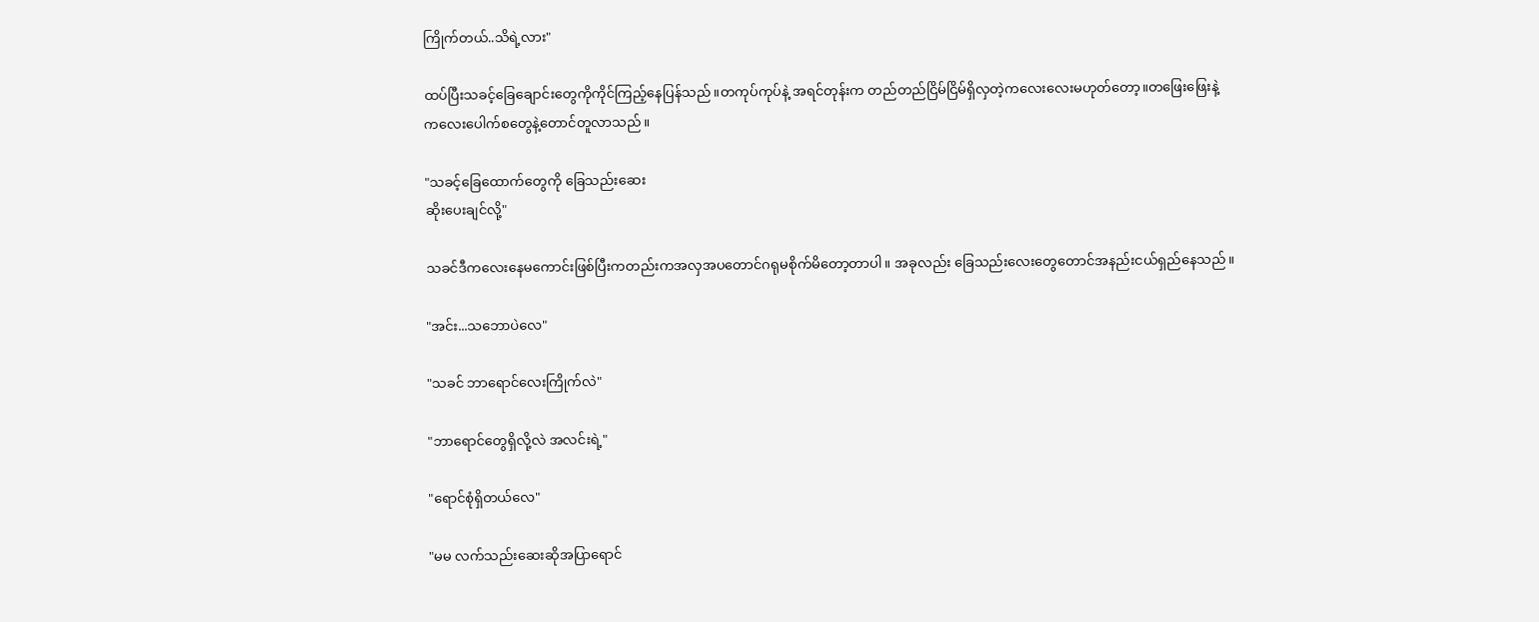ကြိုက်တယ်..သိရဲ့လား"

ထပ်ပြီးသခင့်ခြေချောင်းတွေကိုကိုင်ကြည့်နေပြန်သည်။တကုပ်ကုပ်နဲ့ အရင်တုန်းက တည်တည်ငြိမ်ငြိမ်ရှိလှတဲ့ကလေးလေးမဟုတ်တော့။တ‌ဖြေးဖြေးနဲ့
ကလေးပေါက်စတွေနဲ့တောင်တူလာသည်။

"သခင့်ခြေထောက်တွေကို ခြေသည်း‌ဆေး
ဆိုးပေးချင်လို့"

သခင်ဒီကလေးနေမကောင်းဖြစ်ပြီးကတည်းကအလှအပတောင်ဂရုမစိုက်မိတော့တာပါ။ အခုလည်း ခြေသည်းလေးတွေတောင်အနည်းငယ်ရှည်နေသည်။

"အင်း...သဘောပဲလေ"

"သခင် ဘာရောင်လေးကြိုက်လဲ"

"ဘာရောင်တွေရှိလို့လဲ အလင်းရဲ့"

"ရောင်စုံရှိတယ်လေ"

"မမ လက်သည်းဆေးဆိုအပြာရောင်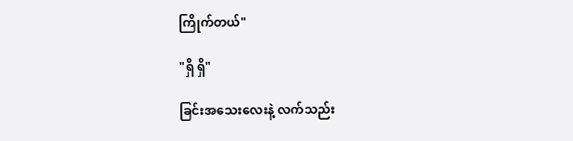ကြိုက်တယ်"

"ရှိ ရှိ"

ခြင်းအသေးလေးနဲ့ လက်သည်း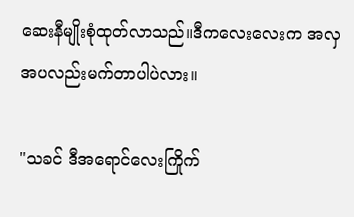ဆေးနီမျိုးစုံထုတ်လာသည်။ဒီကလေးလေးက အလှအပလည်းမက်တာပါပဲလား။

"သခင် ဒီအရောင်လေးကြိုက်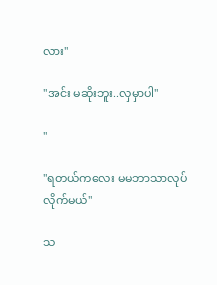လား"

"အင်း မဆိုးဘူး..လှမှာပါ"

"

"ရတယ်ကလေး မမဘာသာလုပ်လိုက်မယ်"

သ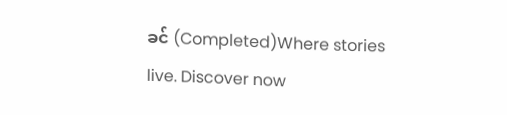ခင် (Completed)Where stories live. Discover now